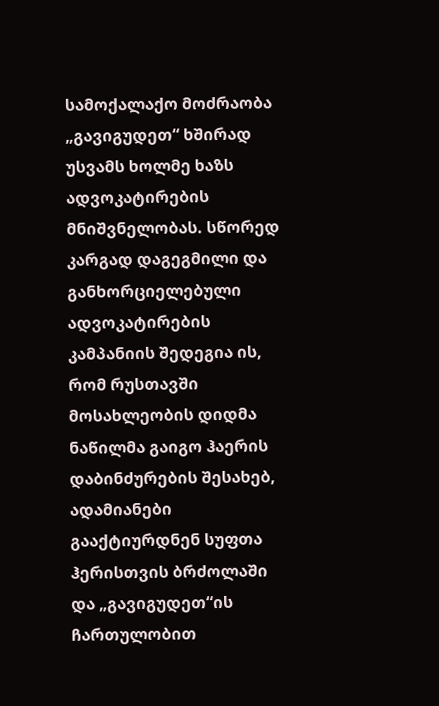სამოქალაქო მოძრაობა „გავიგუდეთ“ ხშირად უსვამს ხოლმე ხაზს ადვოკატირების მნიშვნელობას. სწორედ კარგად დაგეგმილი და განხორციელებული ადვოკატირების კამპანიის შედეგია ის, რომ რუსთავში მოსახლეობის დიდმა ნაწილმა გაიგო ჰაერის დაბინძურების შესახებ, ადამიანები გააქტიურდნენ სუფთა ჰერისთვის ბრძოლაში და „გავიგუდეთ“ის ჩართულობით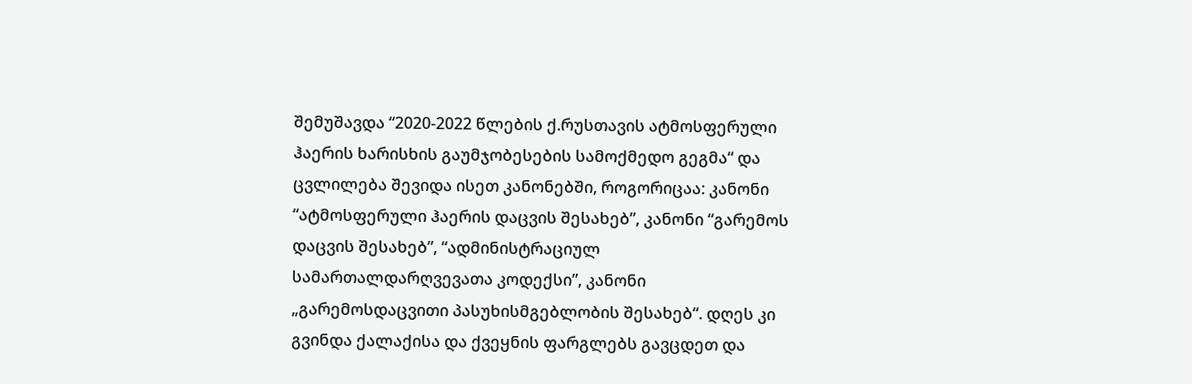შემუშავდა “2020-2022 წლების ქ.რუსთავის ატმოსფერული ჰაერის ხარისხის გაუმჯობესების სამოქმედო გეგმა“ და ცვლილება შევიდა ისეთ კანონებში, როგორიცაა: კანონი “ატმოსფერული ჰაერის დაცვის შესახებ”, კანონი “გარემოს დაცვის შესახებ”, “ადმინისტრაციულ სამართალდარღვევათა კოდექსი”, კანონი „გარემოსდაცვითი პასუხისმგებლობის შესახებ“. დღეს კი გვინდა ქალაქისა და ქვეყნის ფარგლებს გავცდეთ და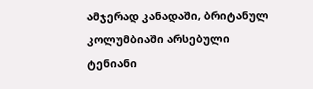ამჯერად კანადაში, ბრიტანულ კოლუმბიაში არსებული ტენიანი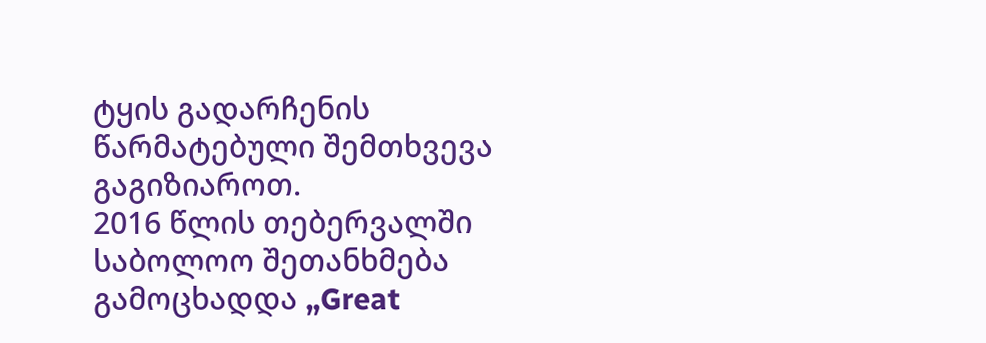ტყის გადარჩენის წარმატებული შემთხვევა გაგიზიაროთ.
2016 წლის თებერვალში საბოლოო შეთანხმება გამოცხადდა „Great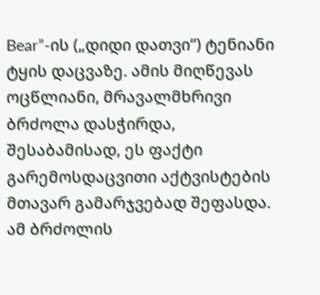Bear”-ის („დიდი დათვი“) ტენიანი ტყის დაცვაზე. ამის მიღწევას ოცწლიანი, მრავალმხრივი ბრძოლა დასჭირდა, შესაბამისად, ეს ფაქტი გარემოსდაცვითი აქტვისტების მთავარ გამარჯვებად შეფასდა. ამ ბრძოლის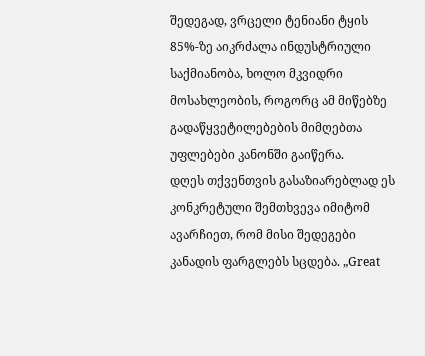შედეგად, ვრცელი ტენიანი ტყის 85%-ზე აიკრძალა ინდუსტრიული საქმიანობა, ხოლო მკვიდრი მოსახლეობის, როგორც ამ მიწებზე გადაწყვეტილებების მიმღებთა უფლებები კანონში გაიწერა.
დღეს თქვენთვის გასაზიარებლად ეს კონკრეტული შემთხვევა იმიტომ ავარჩიეთ, რომ მისი შედეგები კანადის ფარგლებს სცდება. „Great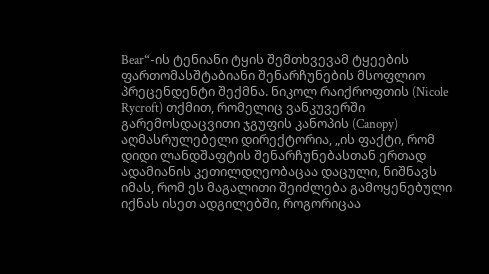Bear“-ის ტენიანი ტყის შემთხვევამ ტყეების ფართომასშტაბიანი შენარჩუნების მსოფლიო პრეცენდენტი შექმნა. ნიკოლ რაიქროფთის (Nicole Rycroft) თქმით, რომელიც ვანკუვერში გარემოსდაცვითი ჯგუფის კანოპის (Canopy) აღმასრულებელი დირექტორია, „ის ფაქტი, რომ დიდი ლანდშაფტის შენარჩუნებასთან ერთად ადამიანის კეთილდღეობაცაა დაცული, ნიშნავს იმას, რომ ეს მაგალითი შეიძლება გამოყენებული იქნას ისეთ ადგილებში, როგორიცაა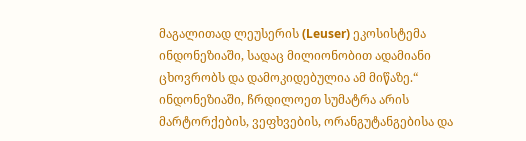მაგალითად ლეუსერის (Leuser) ეკოსისტემა ინდონეზიაში, სადაც მილიონობით ადამიანი ცხოვრობს და დამოკიდებულია ამ მიწაზე.“ ინდონეზიაში, ჩრდილოეთ სუმატრა არის მარტორქების, ვეფხვების, ორანგუტანგებისა და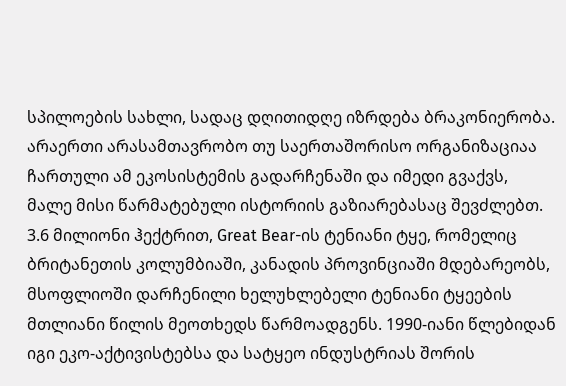სპილოების სახლი, სადაც დღითიდღე იზრდება ბრაკონიერობა. არაერთი არასამთავრობო თუ საერთაშორისო ორგანიზაციაა ჩართული ამ ეკოსისტემის გადარჩენაში და იმედი გვაქვს, მალე მისი წარმატებული ისტორიის გაზიარებასაც შევძლებთ.
3.6 მილიონი ჰექტრით, Great Bear-ის ტენიანი ტყე, რომელიც ბრიტანეთის კოლუმბიაში, კანადის პროვინციაში მდებარეობს, მსოფლიოში დარჩენილი ხელუხლებელი ტენიანი ტყეების მთლიანი წილის მეოთხედს წარმოადგენს. 1990-იანი წლებიდან იგი ეკო-აქტივისტებსა და სატყეო ინდუსტრიას შორის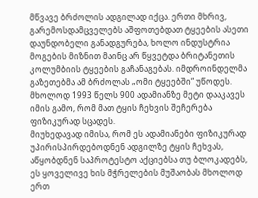მწვავე ბრძოლის ადგილად იქცა. ერთი მხრივ, გარემოსდამცველებს აშფოთებდათ ტყეების ასეთი დაუნდობელი განადგურება, ხოლო ინდუსტრია მოგების მიზნით მაინც არ წყვეტდა ბრიტანეთის კოლუმბიის ტყეების გაჩანაგებას. იმდროინდელმა გაზეთებმა ამ ბრძოლას „ომი ტყეებში“ უწოდეს. მხოლოდ 1993 წელს 900 ადამიანზე მეტი დააკავეს იმის გამო, რომ მათ ტყის ჩეხვის შეჩერება ფიზიკურად სცადეს.
მიუხედავად იმისა, რომ ეს ადამიანები ფიზიკურად უპირისპირდებოდნენ ადგილზე ტყის ჩეხვას, აწყობდნენ საპროტესტო აქციებსა თუ ბლოკადებს, ეს ყოველივე ხის მჭრელების მუშაობას მხოლოდ ერთ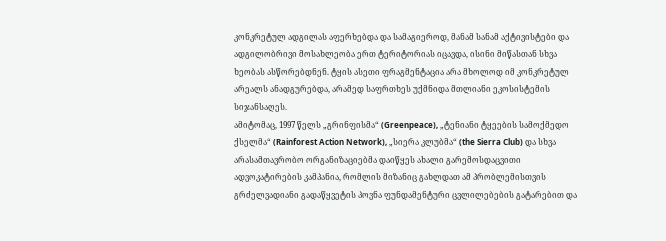კონკრეტულ ადგილას აფერხებდა და სამაგიეროდ, მანამ სანამ აქტივისტები და ადგილობრივი მოსახლეობა ერთ ტერიტორიას იცავდა, ისინი მიწასთან სხვა ხეობას ასწორებდნენ. ტყის ასეთი ფრაგმენტაცია არა მხოლოდ იმ კონკრეტულ არეალს ანადგურებდა, არამედ საფრთხეს უქმნიდა მთლიანი ეკოსისტემის სიჯანსაღეს.
ამიტომაც, 1997 წელს „გრინფისმა“ (Greenpeace), „ტენიანი ტყეების სამოქმედო ქსელმა“ (Rainforest Action Network), „სიერა კლუბმა“ (the Sierra Club) და სხვა არასამთავრობო ორგანიზაციებმა დაიწყეს ახალი გარემოსდაცვითი ადვოკატირების კამპანია, რომლის მიზანიც გახლდათ ამ პრობლემისთვის გრძელვადიანი გადაწყვეტის პოვნა ფუნდამენტური ცვლილებების გატარებით და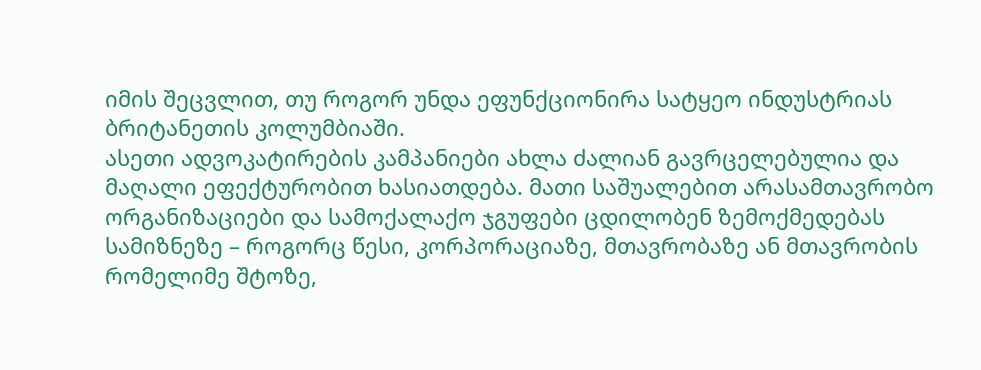იმის შეცვლით, თუ როგორ უნდა ეფუნქციონირა სატყეო ინდუსტრიას ბრიტანეთის კოლუმბიაში.
ასეთი ადვოკატირების კამპანიები ახლა ძალიან გავრცელებულია და მაღალი ეფექტურობით ხასიათდება. მათი საშუალებით არასამთავრობო ორგანიზაციები და სამოქალაქო ჯგუფები ცდილობენ ზემოქმედებას სამიზნეზე – როგორც წესი, კორპორაციაზე, მთავრობაზე ან მთავრობის რომელიმე შტოზე,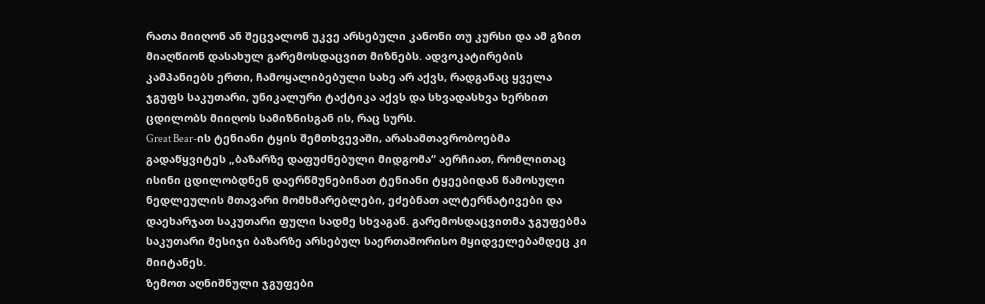რათა მიიღონ ან შეცვალონ უკვე არსებული კანონი თუ კურსი და ამ გზით მიაღწიონ დასახულ გარემოსდაცვით მიზნებს. ადვოკატირების კამპანიებს ერთი, ჩამოყალიბებული სახე არ აქვს, რადგანაც ყველა ჯგუფს საკუთარი, უნიკალური ტაქტიკა აქვს და სხვადასხვა ხერხით ცდილობს მიიღოს სამიზნისგან ის, რაც სურს.
Great Bear-ის ტენიანი ტყის შემთხვევაში, არასამთავრობოებმა გადაწყვიტეს „ბაზარზე დაფუძნებული მიდგომა“ აერჩიათ, რომლითაც ისინი ცდილობდნენ დაერწმუნებინათ ტენიანი ტყეებიდან წამოსული ნედლეულის მთავარი მომხმარებლები, ეძებნათ ალტერნატივები და დაეხარჯათ საკუთარი ფული სადმე სხვაგან. გარემოსდაცვითმა ჯგუფებმა საკუთარი მესიჯი ბაზარზე არსებულ საერთაშორისო მყიდველებამდეც კი მიიტანეს.
ზემოთ აღნიშნული ჯგუფები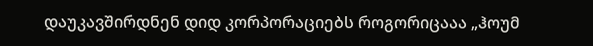დაუკავშირდნენ დიდ კორპორაციებს როგორიცააა „ჰოუმ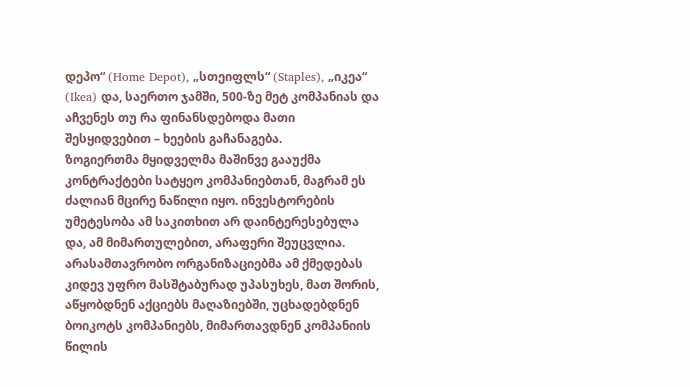დეპო“ (Home Depot), „სთეიფლს“ (Staples), „იკეა“ (Ikea) და, საერთო ჯამში, 500-ზე მეტ კომპანიას და აჩვენეს თუ რა ფინანსდებოდა მათი შესყიდვებით – ხეების გაჩანაგება.
ზოგიერთმა მყიდველმა მაშინვე გააუქმა კონტრაქტები სატყეო კომპანიებთან, მაგრამ ეს ძალიან მცირე ნაწილი იყო. ინვესტორების უმეტესობა ამ საკითხით არ დაინტერესებულა და, ამ მიმართულებით, არაფერი შეუცვლია. არასამთავრობო ორგანიზაციებმა ამ ქმედებას კიდევ უფრო მასშტაბურად უპასუხეს, მათ შორის, აწყობდნენ აქციებს მაღაზიებში, უცხადებდნენ ბოიკოტს კომპანიებს, მიმართავდნენ კომპანიის წილის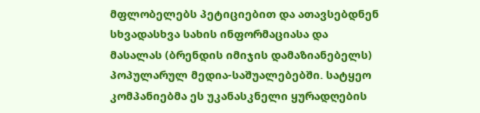მფლობელებს პეტიციებით და ათავსებდნენ სხვადასხვა სახის ინფორმაციასა და მასალას (ბრენდის იმიჯის დამაზიანებელს) პოპულარულ მედია-საშუალებებში. სატყეო კომპანიებმა ეს უკანასკნელი ყურადღების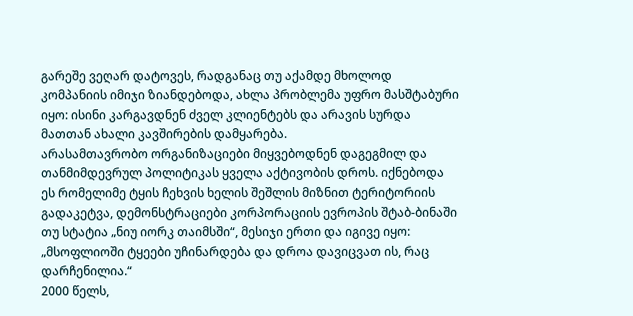გარეშე ვეღარ დატოვეს, რადგანაც თუ აქამდე მხოლოდ კომპანიის იმიჯი ზიანდებოდა, ახლა პრობლემა უფრო მასშტაბური იყო: ისინი კარგავდნენ ძველ კლიენტებს და არავის სურდა მათთან ახალი კავშირების დამყარება.
არასამთავრობო ორგანიზაციები მიყვებოდნენ დაგეგმილ და თანმიმდევრულ პოლიტიკას ყველა აქტივობის დროს. იქნებოდა ეს რომელიმე ტყის ჩეხვის ხელის შეშლის მიზნით ტერიტორიის გადაკეტვა, დემონსტრაციები კორპორაციის ევროპის შტაბ-ბინაში თუ სტატია „ნიუ იორკ თაიმსში“, მესიჯი ერთი და იგივე იყო: „მსოფლიოში ტყეები უჩინარდება და დროა დავიცვათ ის, რაც დარჩენილია.“
2000 წელს,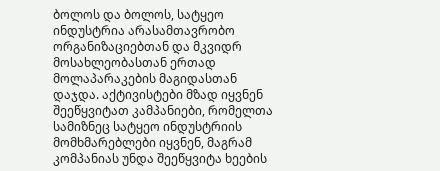ბოლოს და ბოლოს, სატყეო ინდუსტრია არასამთავრობო ორგანიზაციებთან და მკვიდრ მოსახლეობასთან ერთად მოლაპარაკების მაგიდასთან დაჯდა. აქტივისტები მზად იყვნენ შეეწყვიტათ კამპანიები, რომელთა სამიზნეც სატყეო ინდუსტრიის მომხმარებლები იყვნენ, მაგრამ კომპანიას უნდა შეეწყვიტა ხეების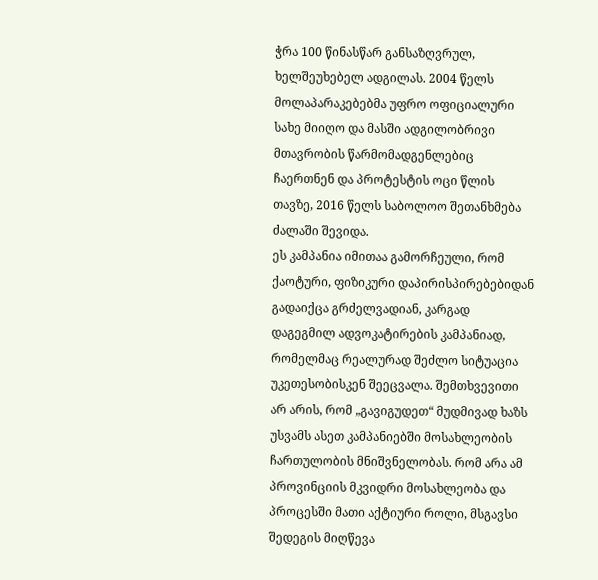ჭრა 100 წინასწარ განსაზღვრულ, ხელშეუხებელ ადგილას. 2004 წელს მოლაპარაკებებმა უფრო ოფიციალური სახე მიიღო და მასში ადგილობრივი მთავრობის წარმომადგენლებიც ჩაერთნენ და პროტესტის ოცი წლის თავზე, 2016 წელს საბოლოო შეთანხმება ძალაში შევიდა.
ეს კამპანია იმითაა გამორჩეული, რომ ქაოტური, ფიზიკური დაპირისპირებებიდან გადაიქცა გრძელვადიან, კარგად დაგეგმილ ადვოკატირების კამპანიად, რომელმაც რეალურად შეძლო სიტუაცია უკეთესობისკენ შეეცვალა. შემთხვევითი არ არის, რომ „გავიგუდეთ“ მუდმივად ხაზს უსვამს ასეთ კამპანიებში მოსახლეობის ჩართულობის მნიშვნელობას. რომ არა ამ პროვინციის მკვიდრი მოსახლეობა და პროცესში მათი აქტიური როლი, მსგავსი შედეგის მიღწევა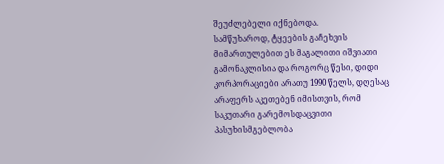შეუძლებელი იქნებოდა.
სამწუხაროდ, ტყეების გაჩეხვის მიმართულებით ეს მაგალითი იშვიათი გამონაკლისია და როგორც წესი, დიდი კორპორაციები არათუ 1990 წელს, დღესაც არაფერს აკეთებენ იმისთვის, რომ საკუთარი გარემოსდაცვითი პასუხისმგებლობა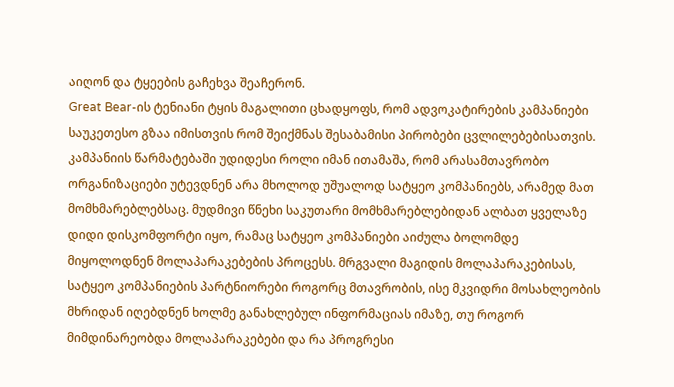აიღონ და ტყეების გაჩეხვა შეაჩერონ.
Great Bear-ის ტენიანი ტყის მაგალითი ცხადყოფს, რომ ადვოკატირების კამპანიები საუკეთესო გზაა იმისთვის რომ შეიქმნას შესაბამისი პირობები ცვლილებებისათვის. კამპანიის წარმატებაში უდიდესი როლი იმან ითამაშა, რომ არასამთავრობო ორგანიზაციები უტევდნენ არა მხოლოდ უშუალოდ სატყეო კომპანიებს, არამედ მათ მომხმარებლებსაც. მუდმივი წნეხი საკუთარი მომხმარებლებიდან ალბათ ყველაზე დიდი დისკომფორტი იყო, რამაც სატყეო კომპანიები აიძულა ბოლომდე მიყოლოდნენ მოლაპარაკებების პროცესს. მრგვალი მაგიდის მოლაპარაკებისას, სატყეო კომპანიების პარტნიორები როგორც მთავრობის, ისე მკვიდრი მოსახლეობის მხრიდან იღებდნენ ხოლმე განახლებულ ინფორმაციას იმაზე, თუ როგორ მიმდინარეობდა მოლაპარაკებები და რა პროგრესი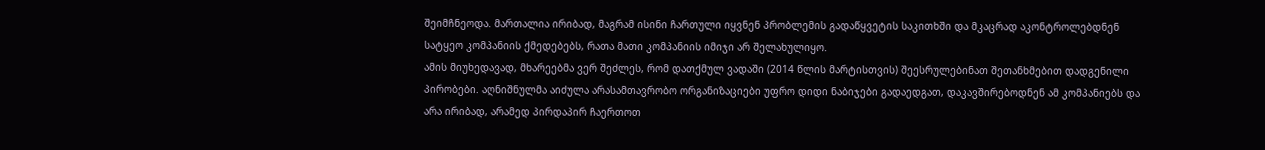შეიმჩნეოდა. მართალია ირიბად, მაგრამ ისინი ჩართული იყვნენ პრობლემის გადაწყვეტის საკითხში და მკაცრად აკონტროლებდნენ სატყეო კომპანიის ქმედებებს, რათა მათი კომპანიის იმიჯი არ შელახულიყო.
ამის მიუხედავად, მხარეებმა ვერ შეძლეს, რომ დათქმულ ვადაში (2014 წლის მარტისთვის) შეესრულებინათ შეთანხმებით დადგენილი პირობები. აღნიშნულმა აიძულა არასამთავრობო ორგანიზაციები უფრო დიდი ნაბიჯები გადაედგათ, დაკავშირებოდნენ ამ კომპანიებს და არა ირიბად, არამედ პირდაპირ ჩაერთოთ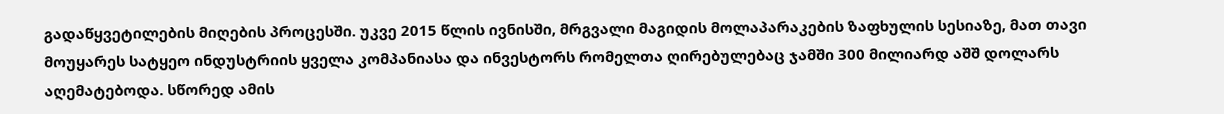გადაწყვეტილების მიღების პროცესში. უკვე 2015 წლის ივნისში, მრგვალი მაგიდის მოლაპარაკების ზაფხულის სესიაზე, მათ თავი მოუყარეს სატყეო ინდუსტრიის ყველა კომპანიასა და ინვესტორს რომელთა ღირებულებაც ჯამში 300 მილიარდ აშშ დოლარს აღემატებოდა. სწორედ ამის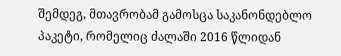შემდეგ, მთავრობამ გამოსცა საკანონდებლო პაკეტი, რომელიც ძალაში 2016 წლიდან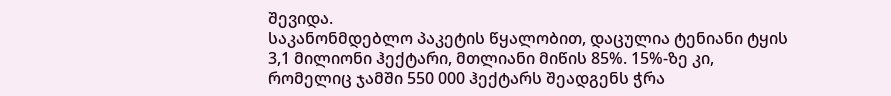შევიდა.
საკანონმდებლო პაკეტის წყალობით, დაცულია ტენიანი ტყის 3,1 მილიონი ჰექტარი, მთლიანი მიწის 85%. 15%-ზე კი, რომელიც ჯამში 550 000 ჰექტარს შეადგენს ჭრა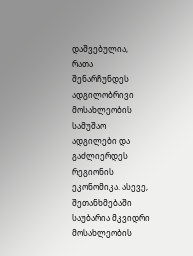დაშვებულია, რათა შენარჩუნდეს ადგილობრივი მოსახლეობის სამუშაო ადგილები და გაძლიერდეს რეგიონის ეკონომიკა. ასევე, შეთანხმებაში საუბარია მკვიდრი მოსახლეობის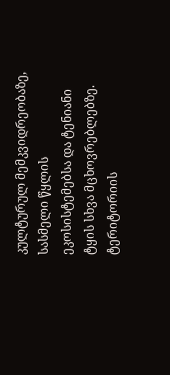კულტურულ მემკვიდრეობაზე, სასმელი წყლის ეკოსისტემებსა და ტენიანი ტყის სხვა მცხოვრებლებზე. ტერიტორიის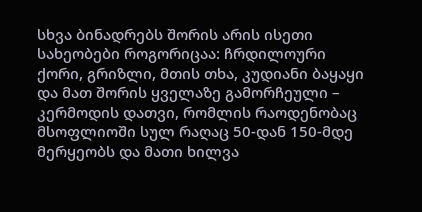სხვა ბინადრებს შორის არის ისეთი სახეობები როგორიცაა: ჩრდილოური ქორი, გრიზლი, მთის თხა, კუდიანი ბაყაყი და მათ შორის ყველაზე გამორჩეული – კერმოდის დათვი, რომლის რაოდენობაც მსოფლიოში სულ რაღაც 50-დან 150-მდე მერყეობს და მათი ხილვა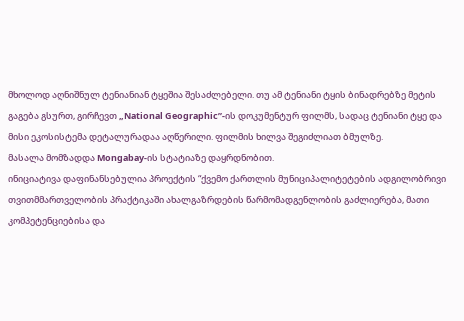მხოლოდ აღნიშნულ ტენიანიან ტყეშია შესაძლებელი. თუ ამ ტენიანი ტყის ბინადრებზე მეტის გაგება გსურთ, გირჩევთ „National Geographic”-ის დოკუმენტურ ფილმს, სადაც ტენიანი ტყე და მისი ეკოსისტემა დეტალურადაა აღწერილი. ფილმის ხილვა შეგიძლიათ ბმულზე.
მასალა მომზადდა Mongabay-ის სტატიაზე დაყრდნობით.
ინიციატივა დაფინანსებულია პროექტის “ქვემო ქართლის მუნიციპალიტეტების ადგილობრივი თვითმმართველობის პრაქტიკაში ახალგაზრდების წარმომადგენლობის გაძლიერება, მათი კომპეტენციებისა და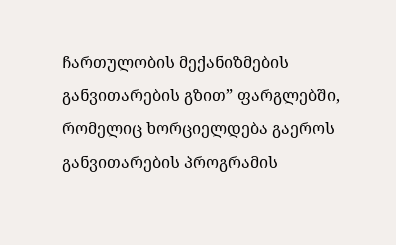ჩართულობის მექანიზმების განვითარების გზით” ფარგლებში, რომელიც ხორციელდება გაეროს განვითარების პროგრამის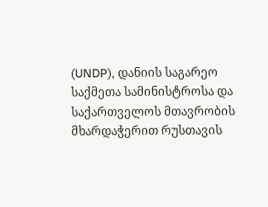(UNDP), დანიის საგარეო საქმეთა სამინისტროსა და საქართველოს მთავრობის მხარდაჭერით რუსთავის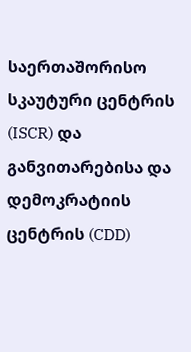საერთაშორისო სკაუტური ცენტრის (ISCR) და განვითარებისა და დემოკრატიის ცენტრის (CDD)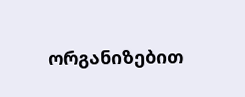ორგანიზებით